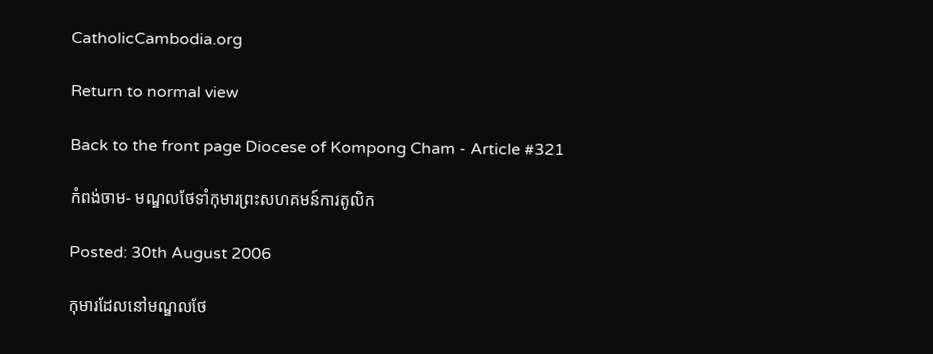CatholicCambodia.org

Return to normal view

Back to the front page Diocese of Kompong Cham - Article #321

កំពង់ចាម- មណ្ឌលថែទាំកុមារព្រះសហគមន៍ការតូលិក

Posted: 30th August 2006

កុមារដែលនៅមណ្ឌលថែ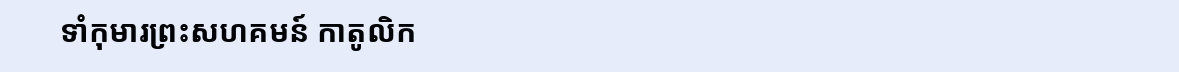ទាំកុមារព្រះសហគមន៍ កាតូលិក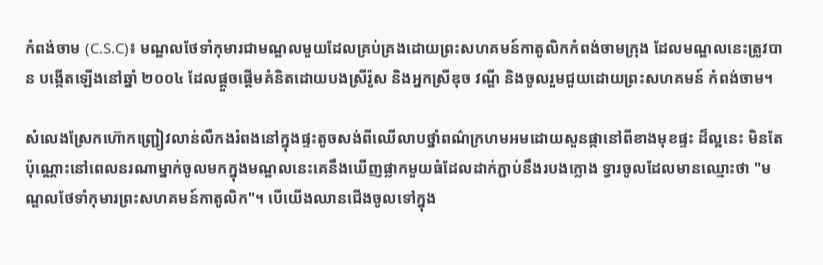កំពង់ចាម (C.S.C)៖ មណ្ឌលថែទាំកុមារជាមណ្ឌលមួយដែលគ្រប់គ្រងដោយព្រះសហគមន៍កាតូលិកកំពង់ចាមក្រុង ដែលមណ្ឌលនេះត្រូវបាន បង្កើតឡើងនៅឆ្នាំ ២០០៤ ដែលផ្តួចផ្តើមគំនិតដោយបងស្រីរ៉ូស និងអ្នកស្រីឌុច វណ្ឌី និងចូលរួមជួយដោយព្រះសហគមន៍ កំពង់ចាម។

សំលេងស្រែកហ៊ោកញ្ជ្រៀវលាន់លឺកងរំពងនៅក្នុងផ្ទះតូចសង់ពីឈើលាបថ្នាំពណ៌ក្រហមអមដោយសួនផ្កានៅពីខាងមុខផ្ទះ ដ៏ល្អនេះ មិនតែប៉ុណ្ណោះនៅពេលនរណាម្នាក់ចូលមកក្នុងមណ្ឌលនេះគេនឹងឃើញផ្លាកមួយធំដែលដាក់ភ្ជាប់នឹងរបងក្លោង ទ្វារចូលដែលមានឈ្មោះថា "មណ្ឌលថែទាំកុមារព្រះសហគមន៍កាតូលិក"។ បើយើងឈានជើងចូលទៅក្នុង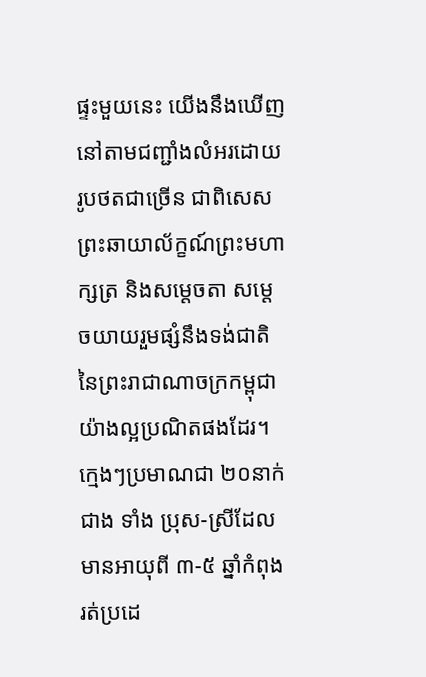ផ្ទះមួយនេះ យើងនឹងឃើញនៅតាមជញ្ជាំងលំអរដោយរូបថតជាច្រើន ជាពិសេសព្រះឆាយាល័ក្ខណ៍ព្រះមហាក្សត្រ និងសម្តេចតា សម្តេចយាយរួមផ្សំនឹងទង់ជាតិនៃព្រះរាជាណាចក្រកម្ពុជាយ៉ាងល្អប្រណិតផងដែរ។ ក្មេងៗប្រមាណជា ២០នាក់ជាង ទាំង ប្រុស-ស្រីដែលមានអាយុពី ៣-៥ ឆ្នាំកំពុងរត់ប្រដេ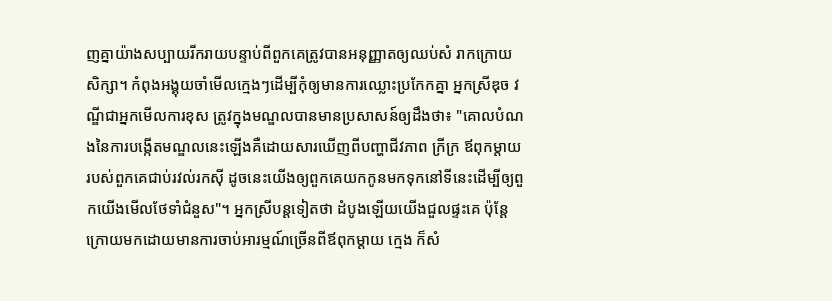ញគ្នាយ៉ាងសប្បាយរីករាយបន្ទាប់ពីពួកគេត្រូវបានអនុញ្ញាតឲ្យឈប់សំ រាកក្រោយសិក្សា។ កំពុងអង្គុយចាំមើលក្មេងៗដើម្បីកុំឲ្យមានការឈ្លោះប្រកែកគ្នា អ្នកស្រីឌុច វណ្ឌីជាអ្នកមើលការខុស ត្រូវក្នុងមណ្ឌលបានមានប្រសាសន៍ឲ្យដឹងថា៖ "គោលបំណងនៃការបង្កើតមណ្ឌលនេះឡើងគឺដោយសារឃើញពីបញ្ហាជីវភាព ក្រីក្រ ឪពុកម្តាយរបស់ពួកគេជាប់រវល់រកស៊ី ដូចនេះយើងឲ្យពួកគេយកកូនមកទុកនៅទីនេះដើម្បីឲ្យពួកយើងមើលថែទាំជំនួស"។ អ្នកស្រីបន្តទៀតថា ដំបូងឡើយយើងជួលផ្ទះគេ ប៉ុន្តែក្រោយមកដោយមានការចាប់អារម្មណ៍ច្រើនពីឪពុកម្តាយ ក្មេង ក៏សំ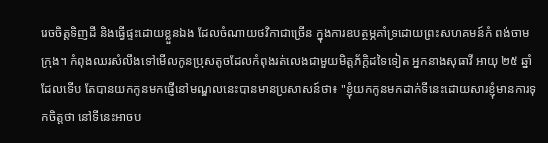រេចចិត្តទិញដី និងធ្វើផ្ទះដោយខ្លួនឯង ដែលចំណាយថវិកាជាច្រើន ក្នុងការឧបត្ថម្ភគាំទ្រដោយព្រះសហគមន៍កំ ពង់ចាមក្រុង។ កំពុងឈរសំលឹងទៅមើលកូនប្រុសតូចដែលកំពុងរត់លេងជាមួយមិត្តភ័ក្តិដទៃទៀត អ្នកនាងសុធាវី អាយុ ២៥ ឆ្នាំ ដែលទើប តែបានយកកូនមកផ្ញើនៅមណ្ឌលនេះបានមានប្រសាសន៍ថា៖ "ខ្ញុំយកកូនមកដាក់ទីនេះដោយសារខ្ញុំមានការទុកចិត្តថា នៅទីនេះអាចប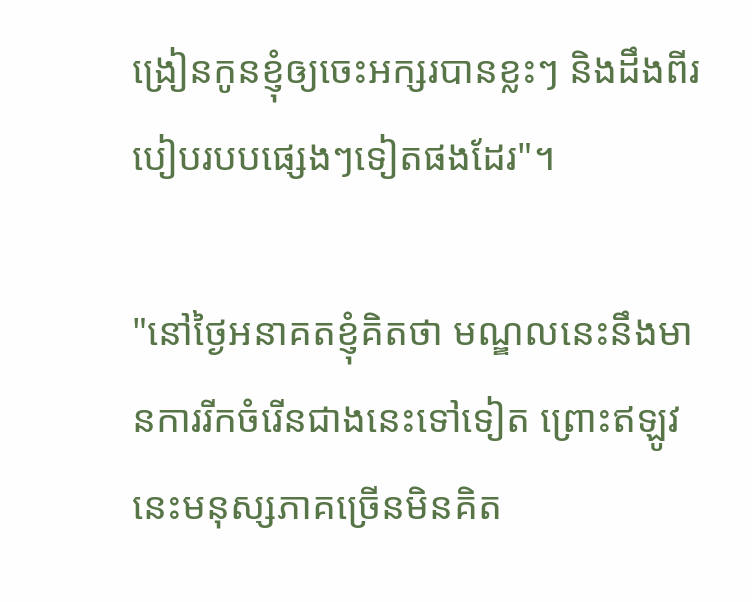ង្រៀនកូនខ្ញុំឲ្យចេះអក្សរបានខ្លះៗ និងដឹងពីរបៀបរបបផ្សេងៗទៀតផងដែរ"។

"នៅថ្ងៃអនាគតខ្ញុំគិតថា មណ្ឌលនេះនឹងមានការរីកចំរើនជាងនេះទៅទៀត ព្រោះឥឡូវនេះមនុស្សភាគច្រើនមិនគិត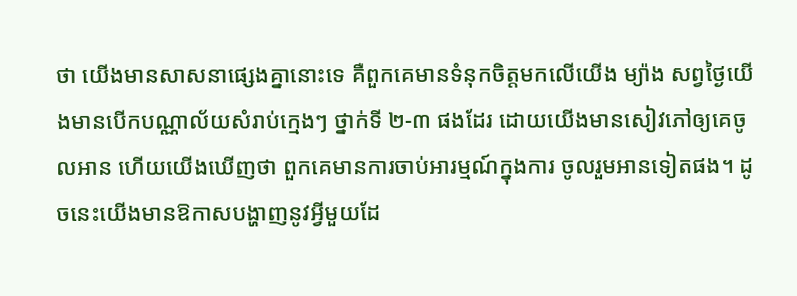ថា យើងមានសាសនាផ្សេងគ្នានោះទេ គឺពួកគេមានទំនុកចិត្តមកលើយើង ម្យ៉ាង សព្វថ្ងៃយើងមានបើកបណ្ណាល័យសំរាប់ក្មេងៗ ថ្នាក់ទី ២-៣ ផងដែរ ដោយយើងមានសៀវភៅឲ្យគេចូលអាន ហើយយើងឃើញថា ពួកគេមានការចាប់អារម្មណ៍ក្នុងការ ចូលរួមអានទៀតផង។ ដូចនេះយើងមានឱកាសបង្ហាញនូវអ្វីមួយដែ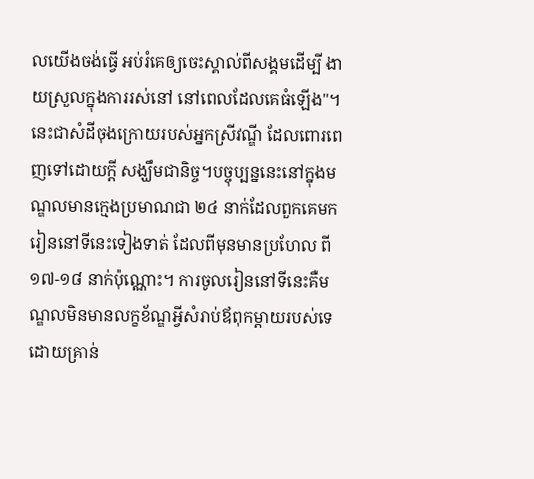លយើងចង់ធ្វើ អប់រំគេឲ្យចេះស្គាល់ពីសង្គមដើម្បី ងាយស្រួលក្នុងការរស់នៅ នៅពេលដែលគេធំឡើង"។ នេះជាសំដីចុងក្រោយរបស់អ្នកស្រីវណ្ឌី ដែលពោរពេញទៅដោយក្តី សង្ឃឹមជានិច្ច។បច្ចុប្បន្ននេះនៅក្នុងមណ្ឌលមានក្មេងប្រមាណជា ២៤ នាក់ដែលពួកគេមករៀននៅទីនេះទៀងទាត់ ដែលពីមុនមានប្រហែល ពី ១៧-១៨ នាក់ប៉ុណ្ណោះ។ ការចូលរៀននៅទីនេះគឺមណ្ឌលមិនមានលក្ខខ័ណ្ឌអ្វីសំរាប់ឪពុកម្តាយរបស់ទេ ដោយគ្រាន់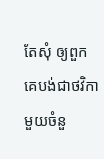តែសុំ ឲ្យពួកគេបង់ជាថវិកាមួយចំនួ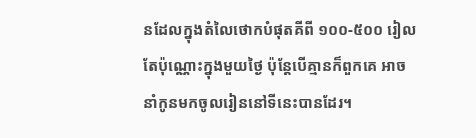នដែលក្នុងតំលៃថោកបំផុតគីពី ១០០-៥០០ រៀលតែប៉ុណ្ណោះក្នុងមួយថ្ងៃ ប៉ុន្តែបើគ្មានក៏ពួកគេ អាចនាំកូនមកចូលរៀននៅទីនេះបានដែរ។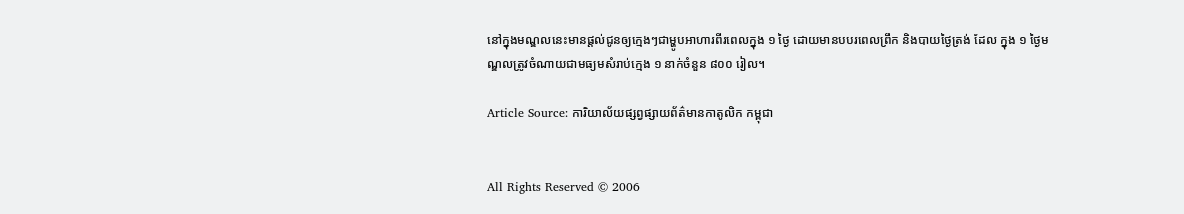នៅក្នុងមណ្ឌលនេះមានផ្តល់ជូនឲ្យក្មេងៗជាម្ហូបអាហារពីរពេលក្នុង ១ ថ្ងៃ ដោយមានបបរពេលព្រឹក និងបាយថ្ងៃត្រង់ ដែល ក្នុង ១ ថ្ងៃមណ្ឌលត្រូវចំណាយជាមធ្យមសំរាប់ក្មេង ១ នាក់ចំនួន ៨០០ រៀល។

Article Source: ការិយាល័យផ្សព្វផ្សាយព័ត៌មានកាតូលិក កម្ពុជា


All Rights Reserved © 2006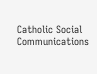Catholic Social Communications